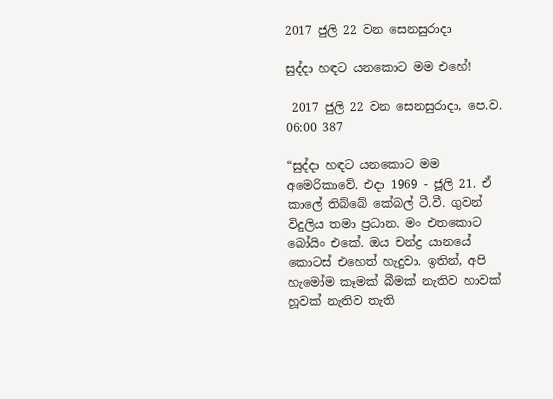2017 ජුලි 22 වන සෙනසුරාදා

සුද්දා හඳට යනකොට මම එහේ!

 2017 ජුලි 22 වන සෙනසුරාදා, පෙ.ව. 06:00 387

“සුද්දා හඳට යනකොට මම අමෙරිකාවේ. එදා 1969 - ජූලි 21. ඒ කාලේ තිබ්බේ කේබල් ටී.වී. ගුවන් විදුලිය තමා ප්‍රධාන. මං එතකොට බෝයිං එකේ. ඔය චන්ද්‍ර යානයේ කොටස් එහෙත් හැදුවා. ඉතින්, අපි හැමෝම කෑමක් බීමක් නැතිව හාවක් හූවක් නැතිව තැති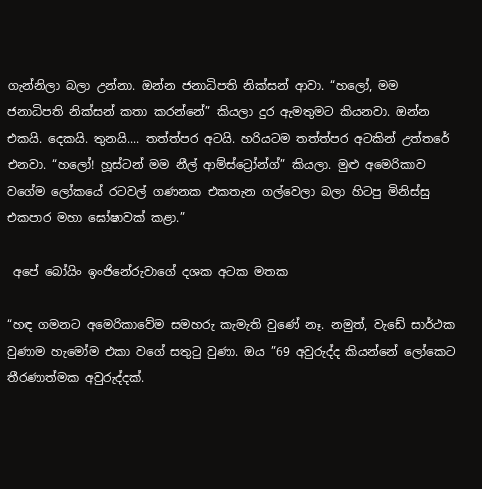ගැන්නිලා බලා උන්නා. ඔන්න ජනාධිපති නික්සන් ආවා. “හලෝ, මම ජනාධිපති නික්සන් කතා කරන්නේ” කියලා දුර ඇමතුමට කියනවා. ඔන්න එකයි. දෙකයි. තුනයි.... තත්ත්පර අටයි. හරියටම තත්ත්පර අටකින් උත්තරේ එනවා. “හලෝ! හූස්ටන් මම නීල් ආම්ස්ට්‍රෝන්ග්” කියලා. මුළු අමෙරිකාව වගේම ලෝකයේ රටවල් ගණනක එකතැන ගල්වෙලා බලා හිටපු මිනිස්සු එකපාර මහා ඝෝෂාවක් කළා.”

 අපේ බෝයිං ඉංජිනේරුවාගේ දශක අටක මතක

“හඳ ගමනට අමෙරිකාවේම සමහරු කැමැති වුණේ නෑ. නමුත්, වැඩේ සාර්ථක වුණාම හැමෝම එකා වගේ සතුටු වුණා. ඔය ”69 අවුරුද්ද කියන්නේ ලෝකෙට තීරණාත්මක අවුරුද්දක්.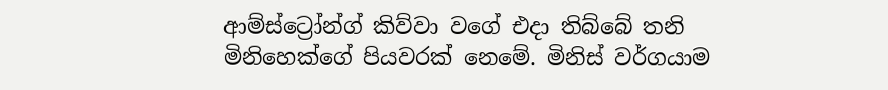ආම්ස්ට්‍රෝන්ග් කිව්වා වගේ එදා තිබ්බේ තනි මිනිහෙක්ගේ පියවරක් නෙමේ. මිනිස් වර්ගයාම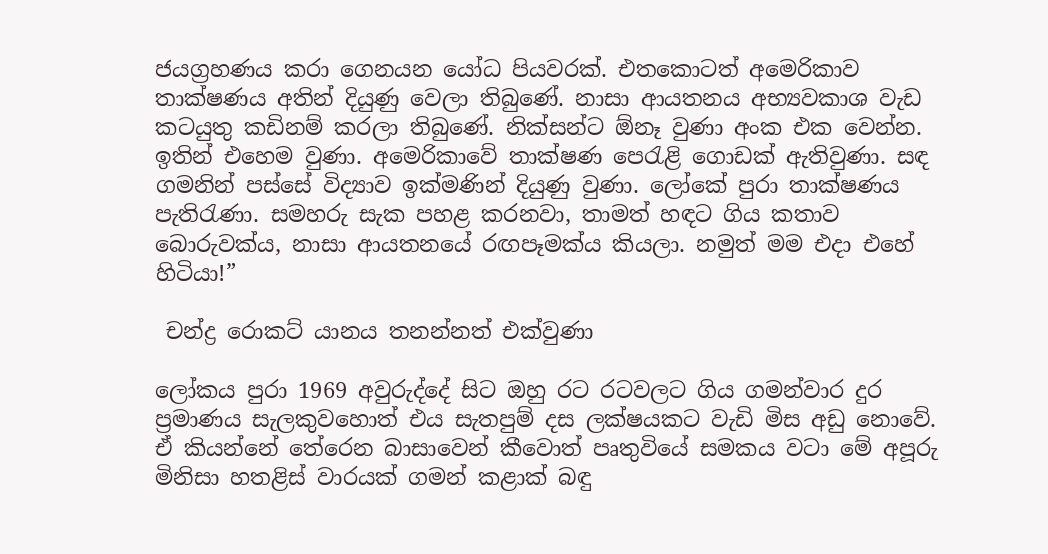ජයග්‍රහණය කරා ගෙනයන යෝධ පියවරක්. එතකොටත් අමෙරිකාව තාක්ෂණය අතින් දියුණු වෙලා තිබුණේ. නාසා ආයතනය අභ්‍යවකාශ වැඩ කටයුතු කඩිනම් කරලා තිබුණේ. නික්සන්ට ඕනෑ වුණා අංක එක වෙන්න. ඉතින් එහෙම වුණා. අමෙරිකාවේ තාක්ෂණ පෙරැළි ගොඩක් ඇතිවුණා. සඳ ගමනින් පස්සේ විද්‍යාව ඉක්මණින් දියුණු වුණා. ලෝකේ පුරා තාක්ෂණය පැතිරැණා. සමහරු සැක පහළ කරනවා, තාමත් හඳට ගිය කතාව බොරුවක්ය, නාසා ආයතනයේ රඟපෑමක්ය කියලා. නමුත් මම එදා එහේ හිටියා!”

 චන්ද්‍ර රොකට් යානය තනන්නත් එක්වුණා

ලෝකය පුරා 1969 අවුරුද්දේ සිට ඔහු රට රටවලට ගිය ගමන්වාර දුර ප්‍රමාණය සැලකුවහොත් එය සැතපුම් දස ලක්ෂයකට වැඩි මිස අඩු නොවේ. ඒ කියන්නේ තේරෙන බාසාවෙන් කීවොත් පෘතුවියේ සමකය වටා මේ අපූරු මිනිසා හතළිස් වාරයක් ගමන් කළාක් බඳු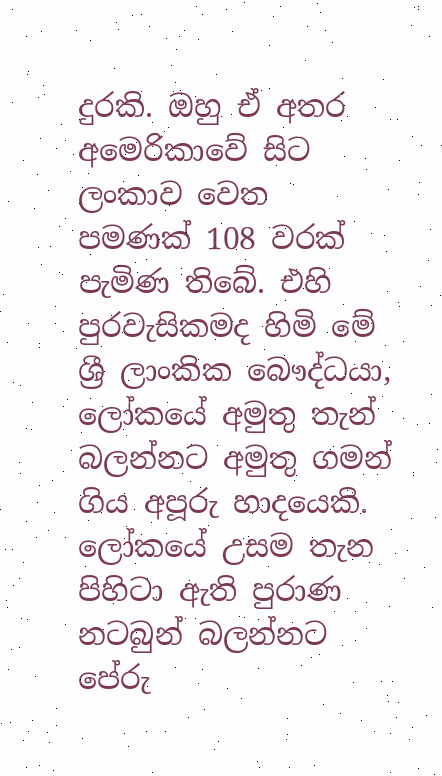දුරකි. ඔහු ඒ අතර අමෙරිකාවේ සිට ලංකාව වෙත පමණක් 108 වරක් පැමිණ තිබේ. එහි පුරවැසිකමද හිමි මේ ශ්‍රී ලාංකික බෞද්ධයා, ලෝකයේ අමුතු තැන් බලන්නට අමුතු ගමන් ගිය අපූරු හාදයෙකි.
ලෝකයේ උසම තැන පිහිටා ඇති පුරාණ නටබුන් බලන්නට පේරු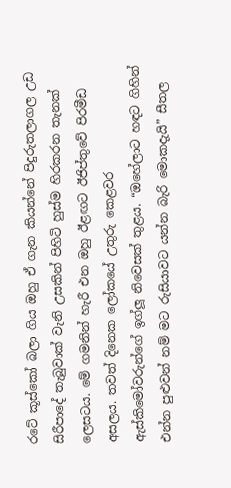රටේ කූස්කෝ බලා ගිය ඔහු ඒ ගැන කියන්නේ පිදුරුතලාගල උඩ සිරීපාදේ තැබුවාක් වැනි උසකින් පිහිටි හුස්ම හිරකරන තැනක් ලෙසටය. මේ ගමනින් හැරී එන ඔහු ඊළඟට ඊජිප්තුවේ පිරමීඩ අසලය. තවත් දිනෙක ලෝකයේ උතුරු කෙළවර ඇස්කිමෝවරුන්ගේ ඉග්ලූ නිවෙසක් තුළය. “ඔහේලාට හඳට ගිහින් එන්න පුළුවන් නම් මට රුසියාවට යන්න බැරි මොකදැයි” සීතල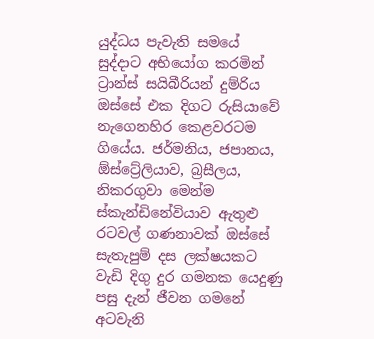යුද්ධය පැවැති සමයේ සුද්දාට අභියෝග කරමින් ට්‍රාන්ස් සයිබීරියන් දුම්රිය ඔස්සේ එක දිගට රුසියාවේ නැගෙනහිර කෙළවරටම ගියේය. ජර්මනිය, ජපානය, ඕස්ට්‍රේලියාව, බ්‍රසීලය, නිකරගුවා මෙන්ම ස්කැන්ඩිනේවියාව ඇතුළු රටවල් ගණනාවක් ඔස්සේ සැතැපුම් දස ලක්ෂයකට වැඩි දිගු දුර ගමනක යෙදුණු පසු දැන් ජීවන ගමනේ අටවැනි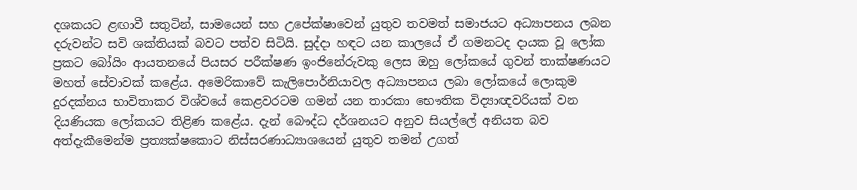දශකයට ළඟාවී සතුටින්, සාමයෙන් සහ උපේක්ෂාවෙන් යුතුව තවමත් සමාජයට අධ්‍යාපනය ලබන දරුවන්ට සවි ශක්තියක් බවට පත්ව සිටියි. සුද්දා හඳට යන කාලයේ ඒ ගමනටද දායක වූ ලෝක ප්‍රකට බෝයිං ආයතනයේ පියසර පරීක්ෂණ ඉංජිනේරුවකු ලෙස ඔහු ලෝකයේ ගුවන් තාක්ෂණයට මහත් සේවාවක් කළේය. අමෙරිකාවේ කැලිපොර්නියාවල අධ්‍යාපනය ලබා ලෝකයේ ලොකුම දුරදක්නය භාවිතාකර විශ්වයේ කෙළවරටම ගමන් යන තාරකා භෞතික විද්‍යාඥවරියක් වන දියණියක ලෝකයට තිළිණ කළේය. දැන් බෞද්ධ දර්ශනයට අනුව සියල්ලේ අනියත බව අත්දැකීමෙන්ම ප්‍රත්‍යක්ෂකොට නිස්සරණාධ්‍යාශයෙන් යුතුව තමන් උගත්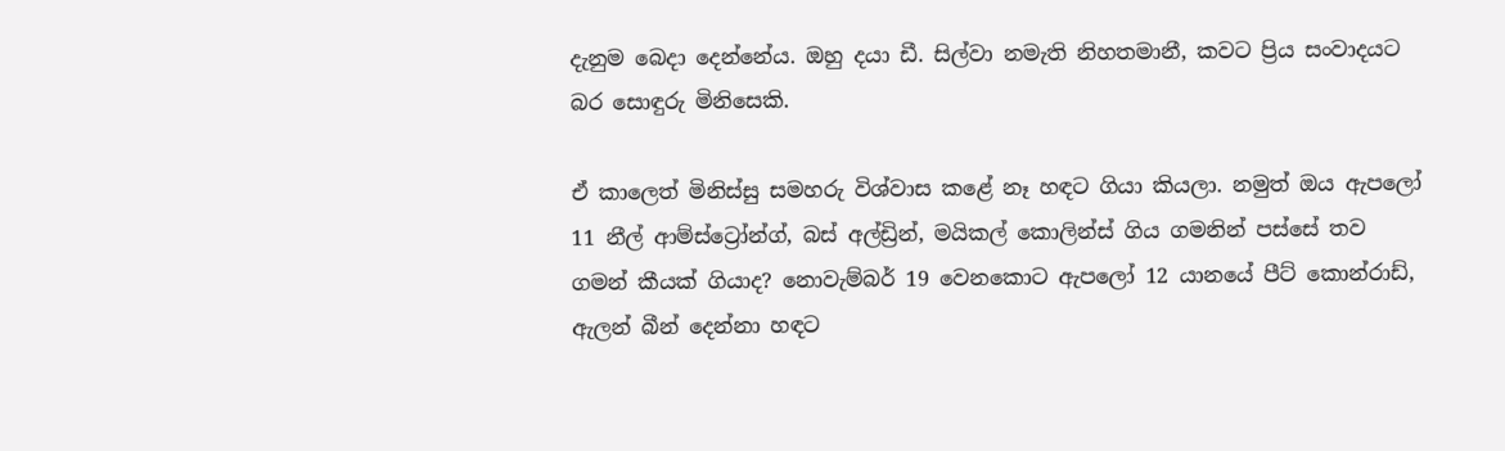දැනුම බෙදා දෙන්නේය. ඔහු දයා ඩී. සිල්වා නමැති නිහතමානී, කවට ප්‍රිය සංවාදයට බර සොඳුරු මිනිසෙකි.

ඒ කාලෙත් මිනිස්සු සමහරු විශ්වාස කළේ නෑ හඳට ගියා කියලා. නමුත් ඔය ඇපලෝ 11 නීල් ආම්ස්ට්‍රෝන්ග්, බස් අල්ඩ්‍රින්, මයිකල් කොලින්ස් ගිය ගමනින් පස්සේ තව ගමන් කීයක් ගියාද? නොවැම්බර් 19 වෙනකොට ඇපලෝ 12 යානයේ පීට් කොන්රාඩ්, ඇලන් බීන් දෙන්නා හඳට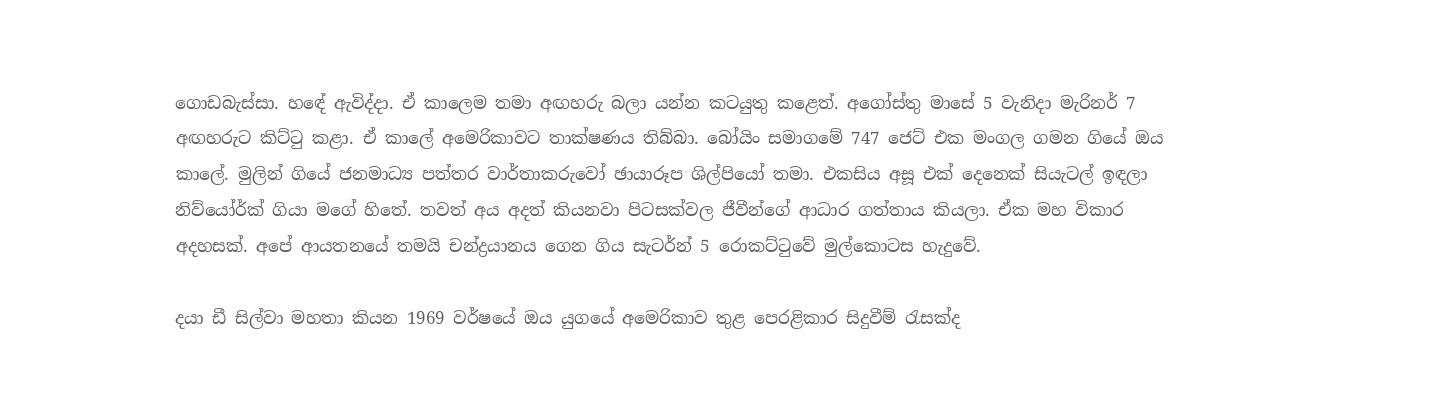ගොඩබැස්සා. හඳේ ඇවිද්දා. ඒ කාලෙම තමා අඟහරු බලා යන්න කටයුතු කළෙත්. අගෝස්තු මාසේ 5 වැනිදා මැරිනර් 7 අඟහරුට කිට්ටු කළා. ඒ කාලේ අමෙරිකාවට තාක්ෂණය තිබ්බා. බෝයිං සමාගමේ 747 ජෙට් එක මංගල ගමන ගියේ ඔය කාලේ. මුලින් ගියේ ජනමාධ්‍ය පත්තර වාර්තාකරුවෝ ඡායාරූප ශිල්පියෝ තමා. එකසිය අසූ එක් දෙනෙක් සියැටල් ඉඳලා නිව්යෝර්ක් ගියා මගේ හිතේ. තවත් අය අදත් කියනවා පිටසක්වල ජීවීන්ගේ ආධාර ගත්තාය කියලා. ඒක මහ විකාර අදහසක්. අපේ ආයතනයේ තමයි චන්ද්‍රයානය ගෙන ගිය සැටර්න් 5 රොකට්ටුවේ මුල්කොටස හැදුවේ.

දයා ඩී සිල්වා මහතා කියන 1969 වර්ෂයේ ඔය යුගයේ අමෙරිකාව තුළ පෙරළිකාර සිදුවීම් රැසක්ද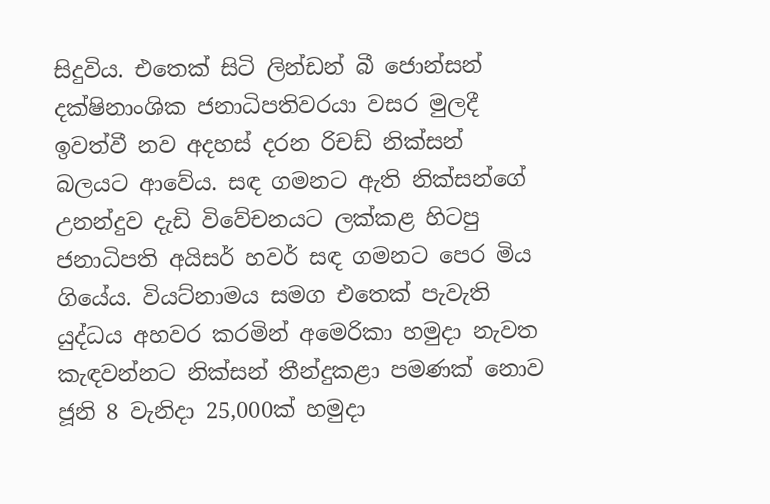සිදුවිය. එතෙක් සිටි ලින්ඩන් බී ජොන්සන් දක්ෂිනාංශික ජනාධිපතිවරයා වසර මුලදී ඉවත්වී නව අදහස් දරන රිචඩ් නික්සන් බලයට ආවේය. සඳ ගමනට ඇති නික්සන්ගේ උනන්දුව දැඩි විවේචනයට ලක්කළ හිටපු ජනාධිපති අයිසර් හවර් සඳ ගමනට පෙර මිය ගියේය. වියට්නාමය සමග එතෙක් පැවැති යුද්ධය අහවර කරමින් අමෙරිකා හමුදා නැවත කැඳවන්නට නික්සන් තීන්දුකළා පමණක් නොව ජූනි 8 වැනිදා 25,000ක් හමුදා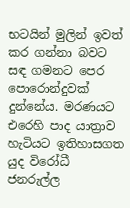භටයින් මුලින් ඉවත් කර ගන්නා බවට සඳ ගමනට පෙර පොරොන්දුවක් දුන්නේය. මරණයට එරෙහි පාද යාත්‍රාව හැටියට ඉතිහාසගත යුද විරෝධී ජනරුල්ල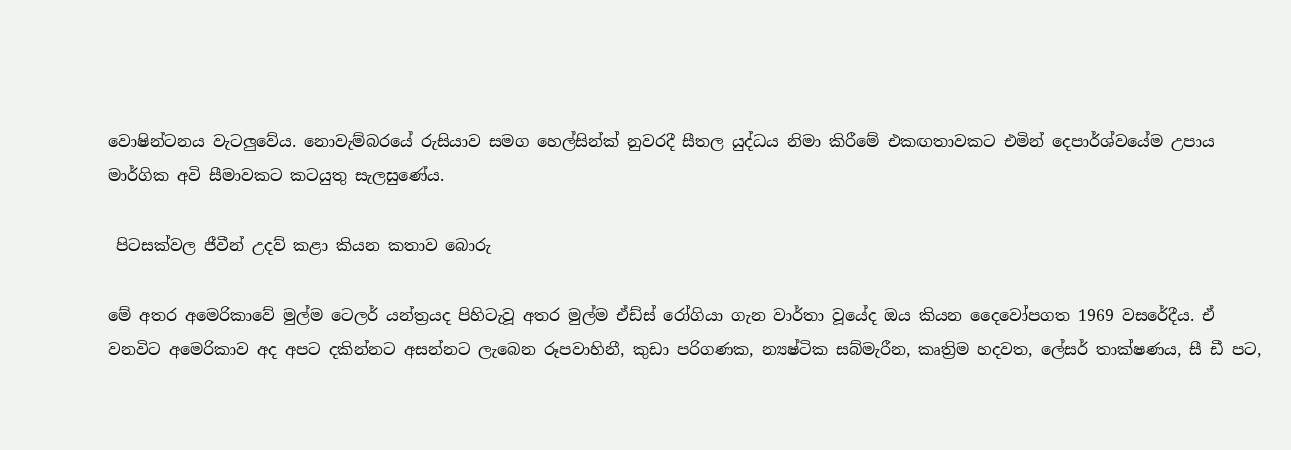වොෂින්ටනය වැටලුවේය. නොවැම්බරයේ රුසියාව සමග හෙල්සින්ක් නුවරදී සීතල යුද්ධය නිමා කිරීමේ එකඟතාවකට එමින් දෙපාර්ශ්වයේම උපාය මාර්ගික අවි සීමාවකට කටයුතු සැලසුණේය.

 පිටසක්වල ජීවීන් උදව් කළා කියන කතාව බොරු

මේ අතර අමෙරිකාවේ මුල්ම ටෙලර් යන්ත්‍රයද පිහිටැවූ අතර මුල්ම ඒඩ්ස් රෝගියා ගැන වාර්තා වූයේද ඔය කියන දෛවෝපගත 1969 වසරේදීය. ඒ වනවිට අමෙරිකාව අද අපට දකින්නට අසන්නට ලැබෙන රූපවාහිනී, කුඩා පරිගණක, න්‍යෂ්ටික සබ්මැරීන, කෘත්‍රිම හදවත, ලේසර් තාක්ෂණය, සී ඩී පට,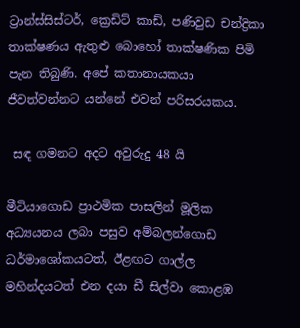ට්‍රාන්ස්සිස්ටර්, ක්‍රෙඩිට් කාඩ්, පණිවුඩ චන්ද්‍රිකා තාක්ෂණය ඇතුළු බොහෝ තාක්ෂණික පිමි පැන තිබුණි. අපේ කතානායකයා ජීවත්වන්නට යන්නේ එවන් පරිසරයකය.

 සඳ ගමනට අදට අවුරුදු 48 යි

මීටියාගොඩ ප්‍රාථමික පාසලින් මූලික අධ්‍යයනය ලබා පසුව අම්බලන්ගොඩ ධර්මාශෝකයටත්, ඊළඟට ගාල්ල මහින්දයටත් එන දයා ඩී සිල්වා කොළඹ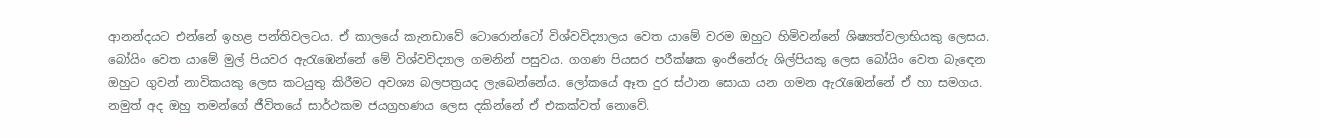ආනන්දයට එන්නේ ඉහළ පන්තිවලටය. ඒ කාලයේ කැනඩාවේ ටොරොන්ටෝ විශ්වවිද්‍යාලය වෙත යාමේ වරම ඔහුට හිමිවන්නේ ශිෂ්‍යත්වලාභියකු ලෙසය. බෝයිං වෙත යාමේ මුල් පියවර ඇරැඹෙන්නේ මේ විශ්වවිද්‍යාල ගමනින් පසුවය. ගගණ පියසර පරීක්ෂක ඉංජිනේරු ශිල්පියකු ලෙස බෝයිං වෙත බැඳෙන ඔහුට ගුවන් නාවිකයකු ලෙස කටයුතු කිරීමට අවශ්‍ය බලපත්‍රයද ලැබෙන්නේය. ලෝකයේ ඈත දුර ස්ථාන සොයා යන ගමන ඇරැඹෙන්නේ ඒ හා සමගය. නමුත් අද ඔහු තමන්ගේ ජීවිතයේ සාර්ථකම ජයග්‍රහණය ලෙස දකින්නේ ඒ එකක්වත් නොවේ.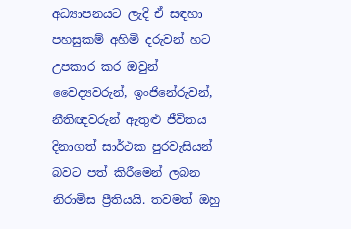අධ්‍යාපනයට ලැදි ඒ සඳහා පහසුකම් අහිමි දරුවන් හට උපකාර කර ඔවුන් වෛද්‍යවරුන්, ඉංජිනේරුවන්, නීතිඥවරුන් ඇතුළු ජීවිතය දිනාගත් සාර්ථක පුරවැසියන් බවට පත් කිරීමෙන් ලබන නිරාමිස ප්‍රීතියයි. තවමත් ඔහු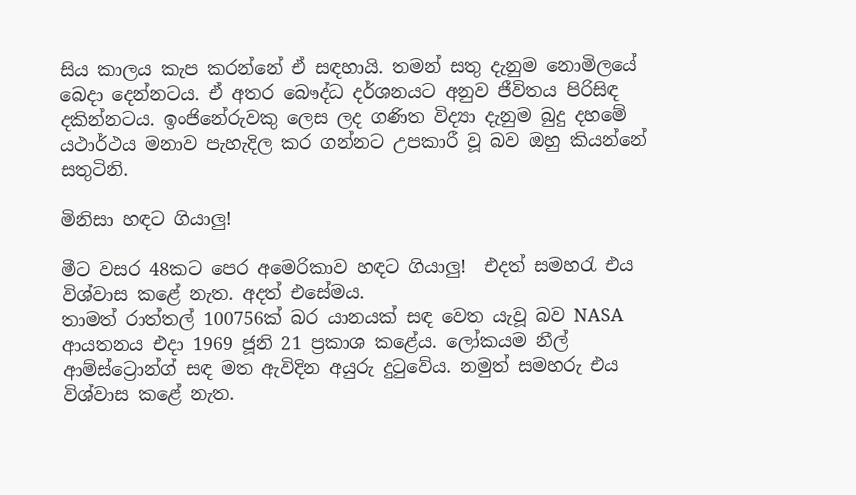සිය කාලය කැප කරන්නේ ඒ සඳහායි. තමන් සතු දැනුම නොමිලයේ බෙදා දෙන්නටය. ඒ අතර බෞද්ධ දර්ශනයට අනුව ජීවිතය පිරිසිඳ දකින්නටය. ඉංජිනේරුවකු ලෙස ලද ගණිත විද්‍යා දැනුම බුදු දහමේ යථාර්ථය මනාව පැහැදිල කර ගන්නට උපකාරී වූ බව ඔහු කියන්නේ සතුටිනි.

මිනිසා හඳට ගියාලු!

මීට වසර 48කට පෙර අමෙරිකාව හඳට ගියාලු!  එදත් සමහරැ එය විශ්වාස කළේ නැත. අදත් එසේමය.
තාමත් රාත්තල් 100756ක් බර යානයක් සඳ වෙත යැවූ බව NASA ආයතනය එදා 1969 ජූනි 21 ප්‍රකාශ කළේය. ලෝකයම නීල් ආම්ස්ට්‍රොන්ග් සඳ මත ඇවිදින අයුරු දුටුවේය. නමුත් සමහරු එය විශ්වාස කළේ නැත.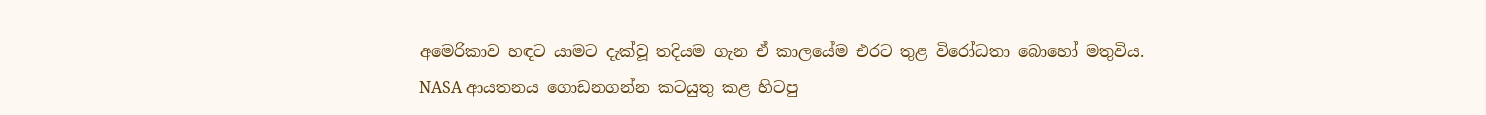අමෙරිකාව හඳට යාමට දැක්වූ තදියම ගැන ඒ කාලයේම එරට තුළ විරෝධතා බොහෝ මතුවිය. NASA ආයතනය ගොඩනගන්න කටයුතු කළ හිටපු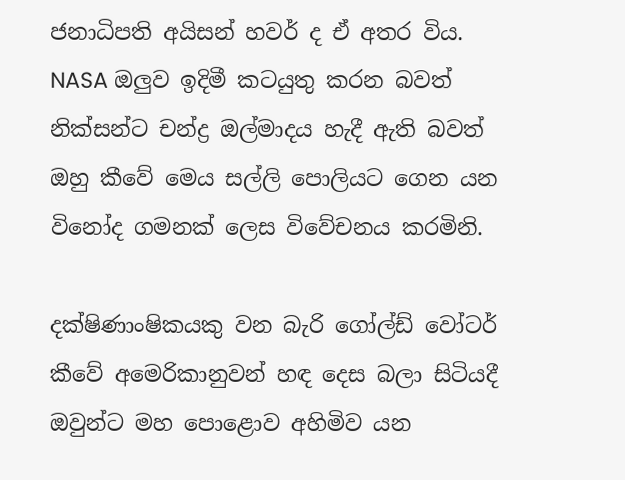ජනාධිපති අයිසන් හවර් ද ඒ අතර විය. NASA ඔලුව ඉදිමී කටයුතු කරන බවත් නික්සන්ට චන්ද්‍ර ඔල්මාදය හැදී ඇති බවත් ඔහු කීවේ මෙය සල්ලි පොලියට ගෙන යන විනෝද ගමනක් ලෙස විවේචනය කරමිනි.

දක්ෂිණාංෂිකයකු වන බැරි ගෝල්ඩ් වෝටර් කීවේ අමෙරිකානුවන් හඳ දෙස බලා සිටියදී ඔවුන්ට මහ පොළොව අහිමිව යන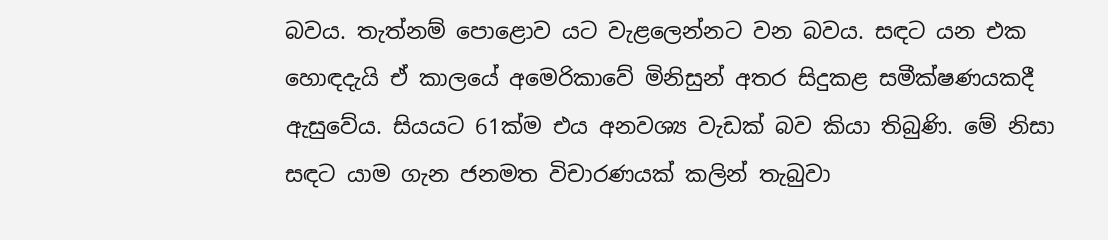බවය. තැත්නම් පොළොව යට වැළලෙන්නට වන බවය. සඳට යන එක හොඳදැයි ඒ කාලයේ අමෙරිකාවේ මිනිසුන් අතර සිදුකළ සමීක්ෂණයකදී ඇසුවේය. සියයට 61ක්ම එය අනවශ්‍ය වැඩක් බව කියා තිබුණි. මේ නිසා සඳට යාම ගැන ජනමත විචාරණයක් කලින් තැබුවා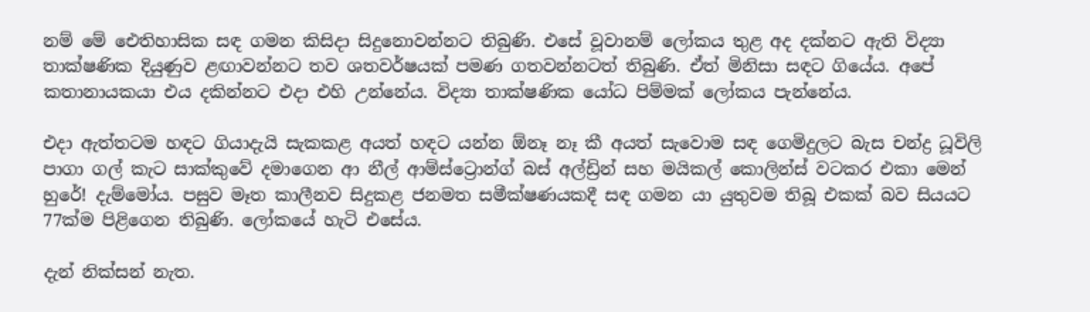නම් මේ ඓතිහාසික සඳ ගමන කිසිදා සිදුනොවන්නට තිබුණි. එසේ වූවානම් ලෝකය තුළ අද දක්නට ඇති විද්‍යා තාක්ෂණික දියුණුව ළඟාවන්නට තව ශතවර්ෂයක් පමණ ගතවන්නටත් තිබුණි. ඒත් මිනිසා සඳට ගියේය. අපේ කතානායකයා එය දකින්නට එදා එහි උන්නේය. විද්‍යා තාක්ෂණික යෝධ පිම්මක් ලෝකය පැන්නේය.

එදා ඇත්තටම හඳට ගියාදැයි සැකකළ අයත් හඳට යන්න ඕනෑ නෑ කී අයත් සැවොම සඳ ගෙමිදුලට බැස චන්ද්‍ර ධූවිලි පාගා ගල් කැට සාක්කුවේ දමාගෙන ආ නීල් ආම්ස්ට්‍රොන්ග් බස් අල්ඩ්‍රින් සහ මයිකල් කොලින්ස් වටකර එකා මෙන් හුරේ! දැම්මෝය. පසුව මෑත කාලීනව සිදුකළ ජනමත සමීක්ෂණයකදී සඳ ගමන යා යුතුවම තිබූ එකක් බව සියයට 77ක්ම පිළිගෙන තිබුණි. ලෝකයේ හැටි එසේය.

දැන් නික්සන් නැත.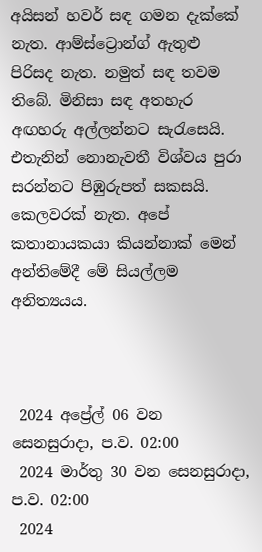අයිසන් හවර් සඳ ගමන දැක්කේ නැත. ආම්ස්ට්‍රොන්ග් ඇතුළු පිරිසද නැත. නමුත් සඳ තවම තිබේ. මිනිසා සඳ අතහැර අඟහරු අල්ලන්නට සැරැසෙයි. එතැනින් නොනැවතී විශ්වය පුරා සරන්නට පිඹුරුපත් සකසයි. කෙලවරක් නැත. අපේ කතානායකයා කියන්නාක් මෙන් අන්තිමේදී මේ සියල්ලම අනිත්‍යයය.



 2024 අප්‍රේල් 06 වන සෙනසුරාදා, ප.ව. 02:00
 2024 මාර්තු 30 වන සෙනසුරාදා, ප.ව. 02:00
 2024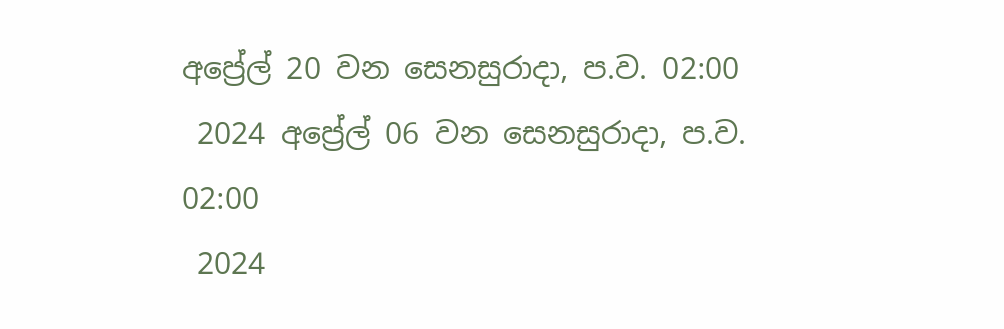අප්‍රේල් 20 වන සෙනසුරාදා, ප.ව. 02:00
 2024 අප්‍රේල් 06 වන සෙනසුරාදා, ප.ව. 02:00
 2024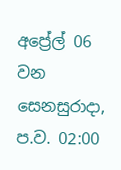අප්‍රේල් 06 වන සෙනසුරාදා, ප.ව. 02:00